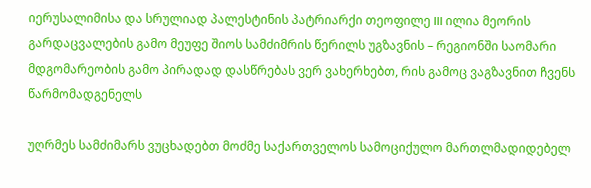იერუსალიმისა და სრულიად პალესტინის პატრიარქი თეოფილე III ილია მეორის გარდაცვალების გამო მეუფე შიოს სამძიმრის წერილს უგზავნის – რეგიონში საომარი მდგომარეობის გამო პირადად დასწრებას ვერ ვახერხებთ, რის გამოც ვაგზავნით ჩვენს წარმომადგენელს

უღრმეს სამძიმარს ვუცხადებთ მოძმე საქართველოს სამოციქულო მართლმადიდებელ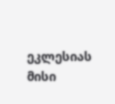ეკლესიას მისი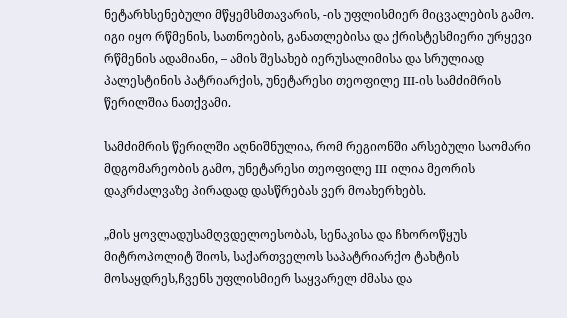ნეტარხსენებული მწყემსმთავარის, -ის უფლისმიერ მიცვალების გამო. იგი იყო რწმენის, სათნოების, განათლებისა და ქრისტესმიერი ურყევი რწმენის ადამიანი, – ამის შესახებ იერუსალიმისა და სრულიად პალესტინის პატრიარქის, უნეტარესი თეოფილე III-ის სამძიმრის წერილშია ნათქვამი.

სამძიმრის წერილში აღნიშნულია, რომ რეგიონში არსებული საომარი მდგომარეობის გამო, უნეტარესი თეოფილე III ილია მეორის დაკრძალვაზე პირადად დასწრებას ვერ მოახერხებს.

„მის ყოვლადუსამღვდელოესობას, სენაკისა და ჩხოროწყუს მიტროპოლიტ შიოს, საქართველოს საპატრიარქო ტახტის მოსაყდრეს,ჩვენს უფლისმიერ საყვარელ ძმასა და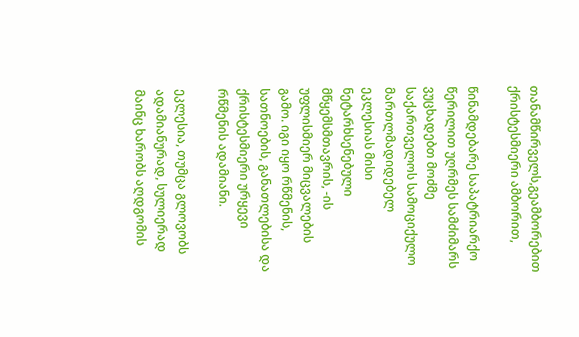თანამწირველს,გეამბორებით ქრისტესმიერი ამბორით,

წინამდებარე საპატრიარქო წერილით უღრმეს სამძიმარს ვუცხადებთ მოძმე საქართველოს სამოციქულო მართლმადიდებელ ეკლესიას მისი ნეტარხსენებული მწყემსმთავრის, -ის უფლისმიერ მიცვალების გამო. იგი იყო რწმენის, სათნოების, განათლებისა და ქრისტესმიერი ურყევი რწმენის ადამიანი.

ეკლესია, თუმცა გლოვობს ადამიანურად, სულიერად მაინც ხარობს აღდგომის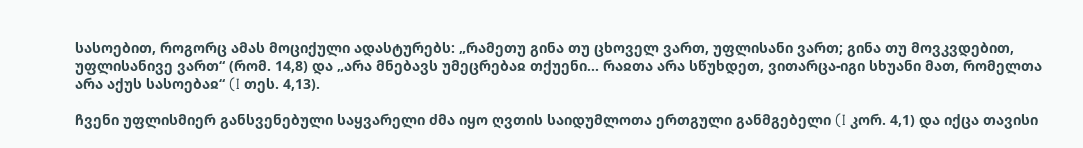სასოებით, როგორც ამას მოციქული ადასტურებს: „რამეთუ გინა თუ ცხოველ ვართ, უფლისანი ვართ; გინა თუ მოვკვდებით, უფლისანივე ვართ“ (რომ. 14,8) და „არა მნებავს უმეცრებაჲ თქუენი… რაჲთა არა სწუხდეთ, ვითარცა-იგი სხუანი მათ, რომელთა არა აქუს სასოებაჲ“ (I თეს. 4,13).

ჩვენი უფლისმიერ განსვენებული საყვარელი ძმა იყო ღვთის საიდუმლოთა ერთგული განმგებელი (I კორ. 4,1) და იქცა თავისი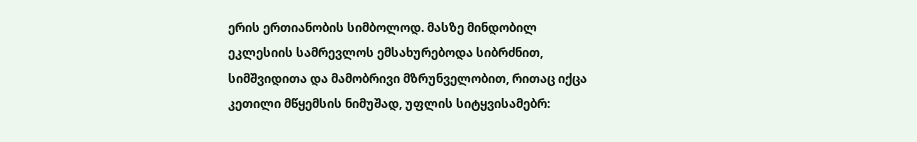ერის ერთიანობის სიმბოლოდ. მასზე მინდობილ ეკლესიის სამრევლოს ემსახურებოდა სიბრძნით, სიმშვიდითა და მამობრივი მზრუნველობით, რითაც იქცა კეთილი მწყემსის ნიმუშად, უფლის სიტყვისამებრ: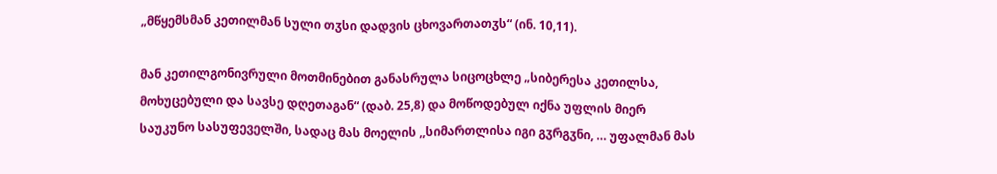„მწყემსმან კეთილმან სული თჳსი დადვის ცხოვართათჳს“ (ინ. 10,11).

მან კეთილგონივრული მოთმინებით განასრულა სიცოცხლე „სიბერესა კეთილსა, მოხუცებული და სავსე დღეთაგან“ (დაბ. 25,8) და მოწოდებულ იქნა უფლის მიერ საუკუნო სასუფეველში, სადაც მას მოელის ,,სიმართლისა იგი გჳრგჳნი, … უფალმან მას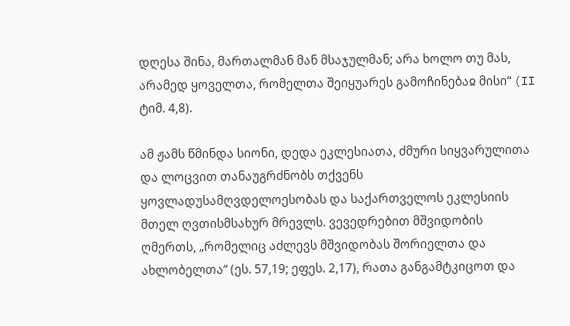დღესა შინა, მართალმან მან მსაჯულმან; არა ხოლო თუ მას, არამედ ყოველთა, რომელთა შეიყუარეს გამოჩინებაჲ მისი“ (II ტიმ. 4,8).

ამ ჟამს წმინდა სიონი, დედა ეკლესიათა, ძმური სიყვარულითა და ლოცვით თანაუგრძნობს თქვენს ყოვლადუსამღვდელოესობას და საქართველოს ეკლესიის მთელ ღვთისმსახურ მრევლს. ვევედრებით მშვიდობის ღმერთს, „რომელიც აძლევს მშვიდობას შორიელთა და ახლობელთა“ (ეს. 57,19; ეფეს. 2,17), რათა განგამტკიცოთ და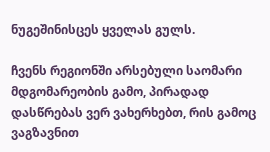ნუგეშინისცეს ყველას გულს.

ჩვენს რეგიონში არსებული საომარი მდგომარეობის გამო, პირადად დასწრებას ვერ ვახერხებთ, რის გამოც ვაგზავნით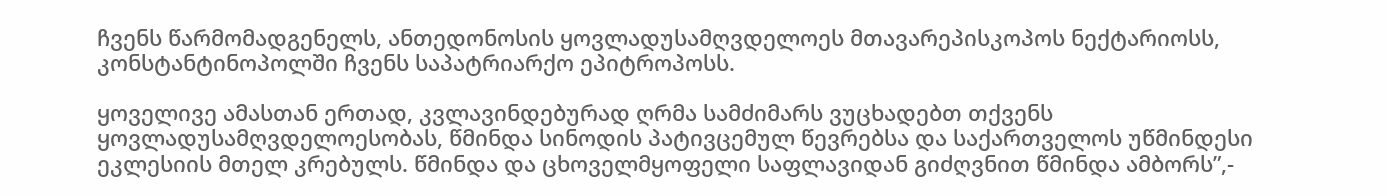ჩვენს წარმომადგენელს, ანთედონოსის ყოვლადუსამღვდელოეს მთავარეპისკოპოს ნექტარიოსს, კონსტანტინოპოლში ჩვენს საპატრიარქო ეპიტროპოსს.

ყოველივე ამასთან ერთად, კვლავინდებურად ღრმა სამძიმარს ვუცხადებთ თქვენს ყოვლადუსამღვდელოესობას, წმინდა სინოდის პატივცემულ წევრებსა და საქართველოს უწმინდესი ეკლესიის მთელ კრებულს. წმინდა და ცხოველმყოფელი საფლავიდან გიძღვნით წმინდა ამბორს”,-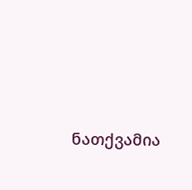ნათქვამია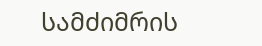სამძიმრის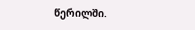წერილში.